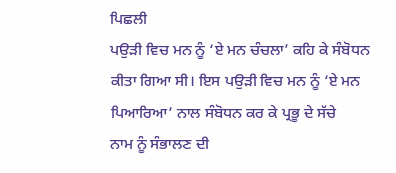ਪਿਛਲੀ
ਪਉੜੀ ਵਿਚ ਮਨ ਨੂੰ ‘ਏ ਮਨ ਚੰਚਲਾ’ ਕਹਿ ਕੇ ਸੰਬੋਧਨ ਕੀਤਾ ਗਿਆ ਸੀ। ਇਸ ਪਉੜੀ ਵਿਚ ਮਨ ਨੂੰ ‘ਏ ਮਨ ਪਿਆਰਿਆ’ ਨਾਲ ਸੰਬੋਧਨ ਕਰ ਕੇ ਪ੍ਰਭੂ ਦੇ ਸੱਚੇ
ਨਾਮ ਨੂੰ ਸੰਭਾਲਣ ਦੀ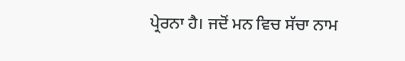ਪ੍ਰੇਰਨਾ ਹੈ। ਜਦੋਂ ਮਨ ਵਿਚ ਸੱਚਾ ਨਾਮ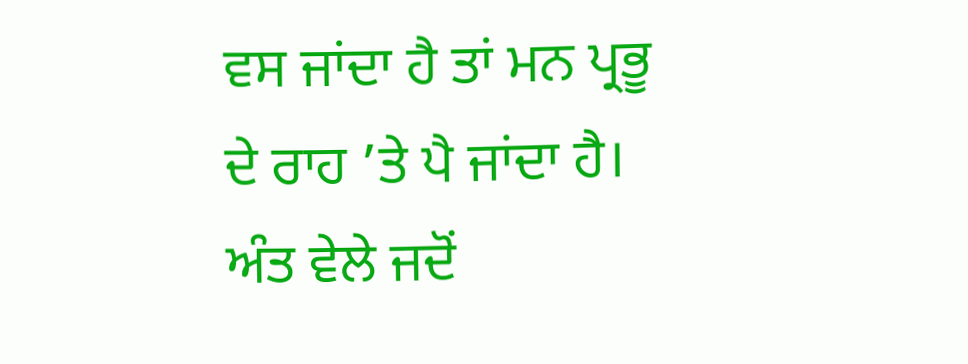ਵਸ ਜਾਂਦਾ ਹੈ ਤਾਂ ਮਨ ਪ੍ਰਭੂ ਦੇ ਰਾਹ ’ਤੇ ਪੈ ਜਾਂਦਾ ਹੈ। ਅੰਤ ਵੇਲੇ ਜਦੋਂ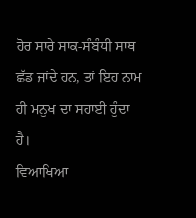ਹੋਰ ਸਾਰੇ ਸਾਕ-ਸੰਬੰਧੀ ਸਾਥ ਛੱਡ ਜਾਂਦੇ ਹਨ, ਤਾਂ ਇਹ ਨਾਮ ਹੀ ਮਨੁਖ ਦਾ ਸਹਾਈ ਹੁੰਦਾ ਹੈ।
ਵਿਆਖਿਆ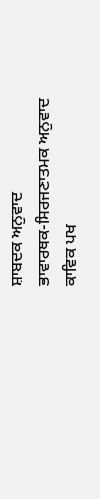ਸ਼ਾਬਦਕ ਅਨੁਵਾਦ
ਭਾਵਾਰਥਕ-ਸਿਰਜਣਾਤਮਕ ਅਨੁਵਾਦ
ਕਾਵਿਕ ਪਖ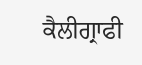ਕੈਲੀਗ੍ਰਾਫੀ